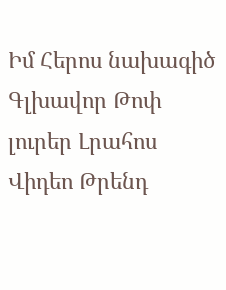Իմ Հերոս նախագիծ
Գլխավոր Թոփ լուրեր Լրահոս Վիդեո Թրենդ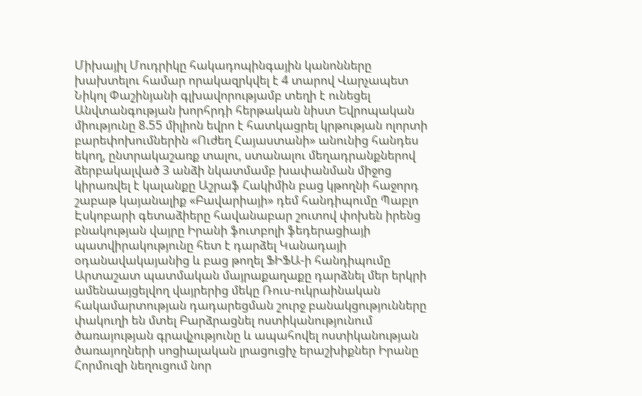Միխայիլ Մուդրիկը հակադոպինգային կանոնները խախտելու համար որակազրկվել է 4 տարով Վարչապետ Նիկոլ Փաշինյանի գլխավորությամբ տեղի է ունեցել Անվտանգության խորհրդի հերթական նիստ Եվրոպական միությունը 8.55 միլիոն եվրո է հատկացրել կրթության ոլորտի բարեփոխումներին «Ուժեղ Հայաստանի» անունից հանդես եկող, ընտրակաշառք տալու, ստանալու մեղադրանքներով ձերբակալված 3 անձի նկատմամբ խափանման միջոց կիրառվել է կալանքը Աշրաֆ Հակիմին բաց կթողնի հաջորդ շաբաթ կայանալիք «Բավարիայի» դեմ հանդիպումը Պաբլո Էսկոբարի գետաձիերը հավանաբար շուտով փոխեն իրենց բնակության վայրը Իրանի ֆուտբոլի ֆեդերացիայի պատվիրակությունը հետ է դարձել Կանադայի օդանավակայանից և բաց թողել ՖԻՖԱ-ի հանդիպումը Արտաշատ պատմական մայրաքաղաքը դարձնել մեր երկրի ամենաայցելվող վայրերից մեկը Ռուս-ուկրաինական հակամարտության դադարեցման շուրջ բանակցությունները փակուղի են մտել Բարձրացնել ոստիկանությունում ծառայության գրավչությունը և ապահովել ոստիկանության ծառայողների սոցիալական լրացուցիչ երաշխիքներ Իրանը Հորմուզի նեղուցում նոր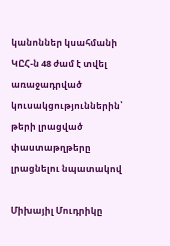կանոններ կսահմանի ԿԸՀ-ն 48 ժամ է տվել առաջադրված կուսակցություններին՝ թերի լրացված փաստաթղթերը լրացնելու նպատակով

Միխայիլ Մուդրիկը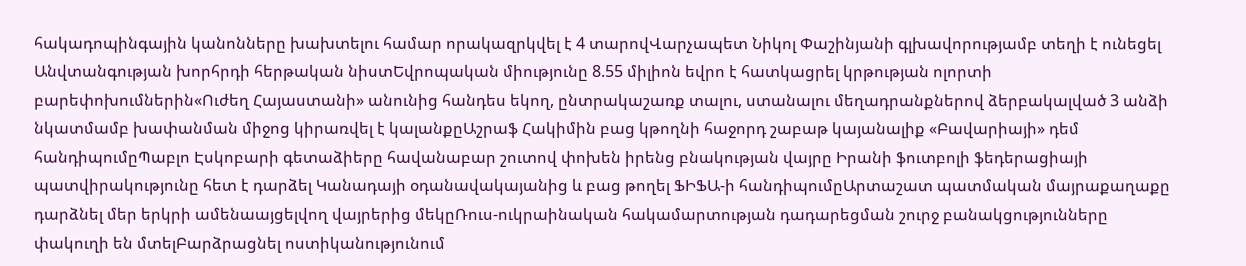հակադոպինգային կանոնները խախտելու համար որակազրկվել է 4 տարովՎարչապետ Նիկոլ Փաշինյանի գլխավորությամբ տեղի է ունեցել Անվտանգության խորհրդի հերթական նիստԵվրոպական միությունը 8.55 միլիոն եվրո է հատկացրել կրթության ոլորտի բարեփոխումներին«Ուժեղ Հայաստանի» անունից հանդես եկող, ընտրակաշառք տալու, ստանալու մեղադրանքներով ձերբակալված 3 անձի նկատմամբ խափանման միջոց կիրառվել է կալանքըԱշրաֆ Հակիմին բաց կթողնի հաջորդ շաբաթ կայանալիք «Բավարիայի» դեմ հանդիպումըՊաբլո Էսկոբարի գետաձիերը հավանաբար շուտով փոխեն իրենց բնակության վայրը Իրանի ֆուտբոլի ֆեդերացիայի պատվիրակությունը հետ է դարձել Կանադայի օդանավակայանից և բաց թողել ՖԻՖԱ-ի հանդիպումըԱրտաշատ պատմական մայրաքաղաքը դարձնել մեր երկրի ամենաայցելվող վայրերից մեկըՌուս-ուկրաինական հակամարտության դադարեցման շուրջ բանակցությունները փակուղի են մտելԲարձրացնել ոստիկանությունում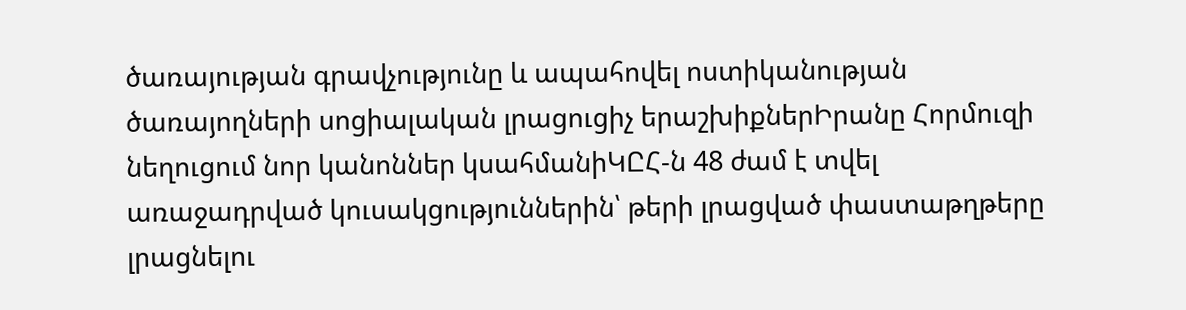ծառայության գրավչությունը և ապահովել ոստիկանության ծառայողների սոցիալական լրացուցիչ երաշխիքներԻրանը Հորմուզի նեղուցում նոր կանոններ կսահմանիԿԸՀ-ն 48 ժամ է տվել առաջադրված կուսակցություններին՝ թերի լրացված փաստաթղթերը լրացնելու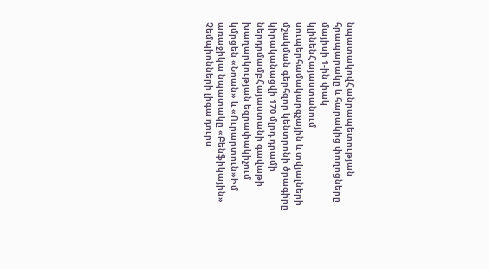նպատակովՀանրապետության հրապարակը և հարակից փողոցները մայիսի 1-ին փակ կլինենՀայաստանում սուպերհամակարգչային և տվյալների մշակման գերհզոր կենտրոնի ծրագիրը կիրականացվի 170 մլրդ դրամի ներդրմամբՀայաստանի գավաթի խաղարկության եզրափակիչում կմրցեն «Նոան» և «Ուրարտուն»Իմ առաջիկա նպատակը «Բենֆիկային» Չեմպիոնների լիգա դուրս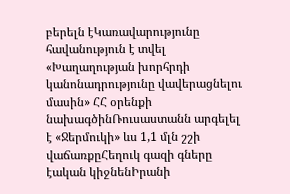բերելն էԿառավարությունը հավանություն է տվել «Խաղաղության խորհրդի կանոնադրությունը վավերացնելու մասին» ՀՀ օրենքի նախագծինՌուսաստանն արգելել է «Ջերմուկի» ևս 1,1 մլն շշի վաճառքըՀեղուկ գազի գները էական կիջնենԻրանի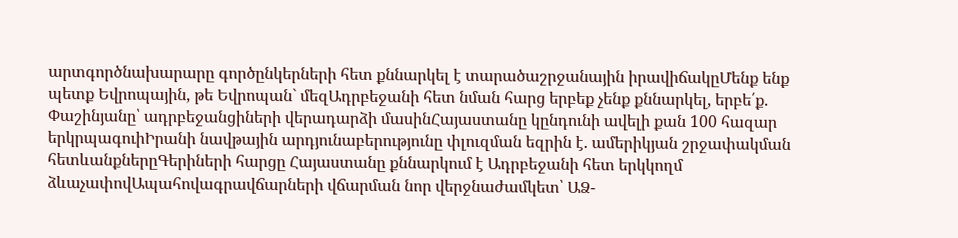արտգործնախարարը գործընկերների հետ քննարկել է տարածաշրջանային իրավիճակըՄենք ենք պետք Եվրոպային, թե Եվրոպան` մեզԱդրբեջանի հետ նման հարց երբեք չենք քննարկել, երբե՛ք. Փաշինյանը՝ ադրբեջանցիների վերադարձի մասինՀայաստանը կընդունի ավելի քան 100 հազար երկրպագուիԻրանի նավթային արդյունաբերությունը փլուզման եզրին է. ամերիկյան շրջափակման հետևանքներըԳերիների հարցը Հայաստանը քննարկում է Ադրբեջանի հետ երկկողմ ձևաչափովԱպահովագրավճարների վճարման նոր վերջնաժամկետ՝ ԱՁ-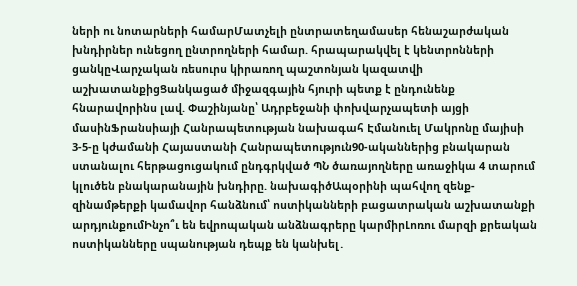ների ու նոտարների համարՄատչելի ընտրատեղամասեր հենաշարժական խնդիրներ ունեցող ընտրողների համար. հրապարակվել է կենտրոնների ցանկըՎարչական ռեսուրս կիրառող պաշտոնյան կազատվի աշխատանքիցՑանկացած միջազգային հյուրի պետք է ընդունենք հնարավորինս լավ. Փաշինյանը՝ Ադրբեջանի փոխվարչապետի այցի մասինՖրանսիայի Հանրապետության նախագահ Էմանուել Մակրոնը մայիսի 3-5-ը կժամանի Հայաստանի Հանրապետություն90-ականներից բնակարան ստանալու հերթացուցակում ընդգրկված ՊՆ ծառայողները առաջիկա 4 տարում կլուծեն բնակարանային խնդիրը. նախագիծԱպօրինի պահվող զենք-զինամթերքի կամավոր հանձնում՝ ոստիկանների բացատրական աշխատանքի արդյունքումԻնչո՞ւ են եվրոպական անձնագրերը կարմիրԼոռու մարզի քրեական ոստիկանները սպանության դեպք են կանխել․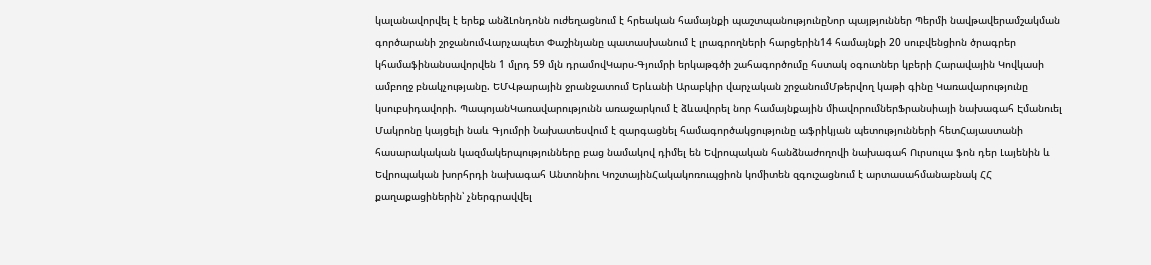կալանավորվել է երեք անձԼոնդոնն ուժեղացնում է հրեական համայնքի պաշտպանությունըՆոր պայթյուններ Պերմի նավթավերամշակման գործարանի շրջանումՎարչապետ Փաշինյանը պատասխանում է լրագրողների հարցերին14 համայնքի 20 սուբվենցիոն ծրագրեր կհամաֆինանսավորվեն 1 մլրդ 59 մլն դրամովԿարս-Գյումրի երկաթգծի շահագործումը հստակ օգուտներ կբերի Հարավային Կովկասի ամբողջ բնակչությանը. ԵՄՎթարային ջրանջատում Երևանի Արաբկիր վարչական շրջանումՄթերվող կաթի գինը Կառավարությունը կսուբսիդավորի. ՊապոյանԿառավարությունն առաջարկում է ձևավորել նոր համայնքային միավորումներՖրանսիայի նախագահ Էմանուել Մակրոնը կայցելի նաև Գյումրի Նախատեսվում է զարգացնել համագործակցությունը աֆրիկյան պետությունների հետՀայաստանի հասարակական կազմակերպությունները բաց նամակով դիմել են Եվրոպական հանձնաժողովի նախագահ Ուրսուլա ֆոն դեր Լայենին և Եվրոպական խորհրդի նախագահ Անտոնիու ԿոշտայինՀակակոռուպցիոն կոմիտեն զգուշացնում է արտասահմանաբնակ ՀՀ քաղաքացիներին՝ չներգրավվել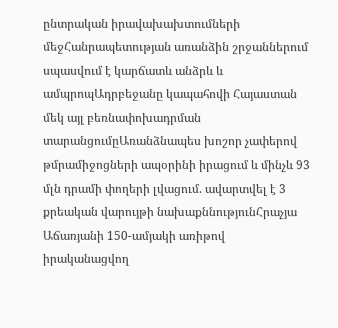ընտրական իրավախախտումների մեջՀանրապետության առանձին շրջաններում սպասվում է կարճատև անձրև և ամպրոպԱդրբեջանը կապահովի Հայաստան մեկ այլ բեռնափոխադրման տարանցումըԱռանձնապես խոշոր չափերով թմրամիջոցների ապօրինի իրացում և մինչև 93 մլն դրամի փողերի լվացում. ավարտվել է 3 քրեական վարույթի նախաքննությունՀրաչյա Աճառյանի 150-ամյակի առիթով իրականացվող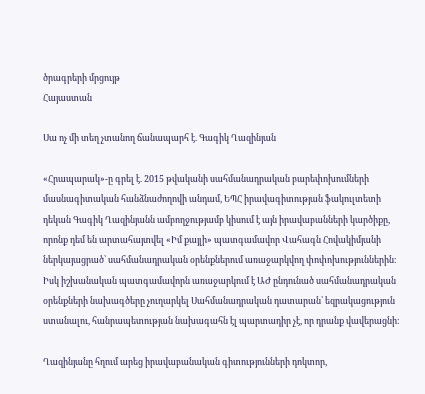ծրագրերի մրցույթ
Հայաստան

Սա ոչ մի տեղ չտանող ճանապարհ է. Գագիկ Ղազինյան

«Հրապարակ»-ը գրել է. 2015 թվականի սահմանադրական բարեփոխումների մասնագիտական հանձնաժողովի անդամ, ԵՊՀ իրավագիտության ֆակուլտետի դեկան Գագիկ Ղազինյանն ամբողջությամբ կիսում է այն իրավաբանների կարծիքը, որոնք դեմ են արտահայտվել «Իմ քայլի» պատգամավոր Վահագն Հովակիմյանի ներկայացրած՝ սահմանադրական օրենքներում առաջարկվող փոփոխություններին։ Իսկ իշխանական պատգամավորն առաջարկում է ԱԺ ընդունած սահմանադրական օրենքների նախագծերը չուղարկել Սահմանադրական դատարան՝ եզրակացություն ստանալու, հանրապետության նախագահն էլ պարտադիր չէ, որ դրանք վավերացնի։

Ղազինյանը հղում արեց իրավաբանական գիտությունների դոկտոր,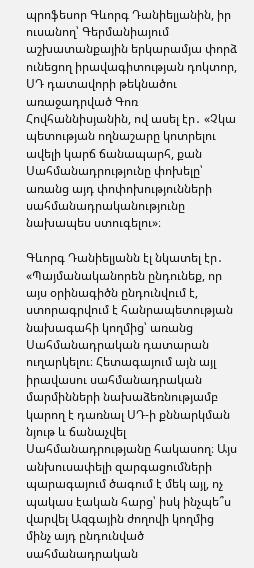պրոֆեսոր Գևորգ Դանիելյանին, իր ուսանող՝ Գերմանիայում աշխատանքային երկարամյա փորձ ունեցող իրավագիտության դոկտոր, ՍԴ դատավորի թեկնածու առաջադրված Գոռ Հովհաննիսյանին, ով ասել էր․ «Չկա պետության ողնաշարը կոտրելու ավելի կարճ ճանապարհ, քան Սահմանադրությունը փոխելը՝ առանց այդ փոփոխությունների սահմանադրականությունը նախապես ստուգելու»։

Գևորգ Դանիելյանն էլ նկատել էր․ «Պայմանականորեն ընդունեք, որ այս օրինագիծն ընդունվում է, ստորագրվում է հանրապետության նախագահի կողմից՝ առանց Սահմանադրական դատարան ուղարկելու։ Հետագայում այն այլ իրավասու սահմանադրական մարմինների նախաձեռնությամբ կարող է դառնալ ՍԴ-ի քննարկման նյութ և ճանաչվել Սահմանադրությանը հակասող։ Այս անխուսափելի զարգացումների պարագայում ծագում է մեկ այլ, ոչ պակաս էական հարց՝ իսկ ինչպե՞ս վարվել Ազգային ժողովի կողմից մինչ այդ ընդունված սահմանադրական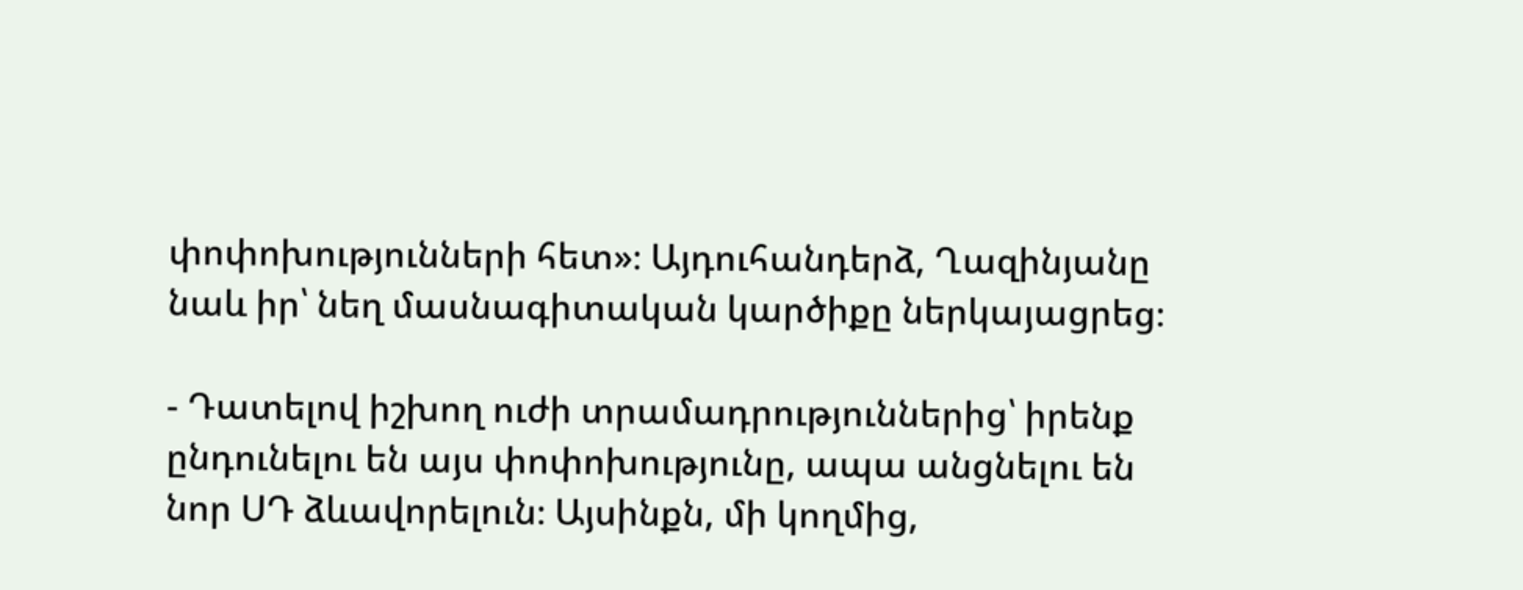փոփոխությունների հետ»։ Այդուհանդերձ, Ղազինյանը նաև իր՝ նեղ մասնագիտական կարծիքը ներկայացրեց։

- Դատելով իշխող ուժի տրամադրություններից՝ իրենք ընդունելու են այս փոփոխությունը, ապա անցնելու են նոր ՍԴ ձևավորելուն։ Այսինքն, մի կողմից,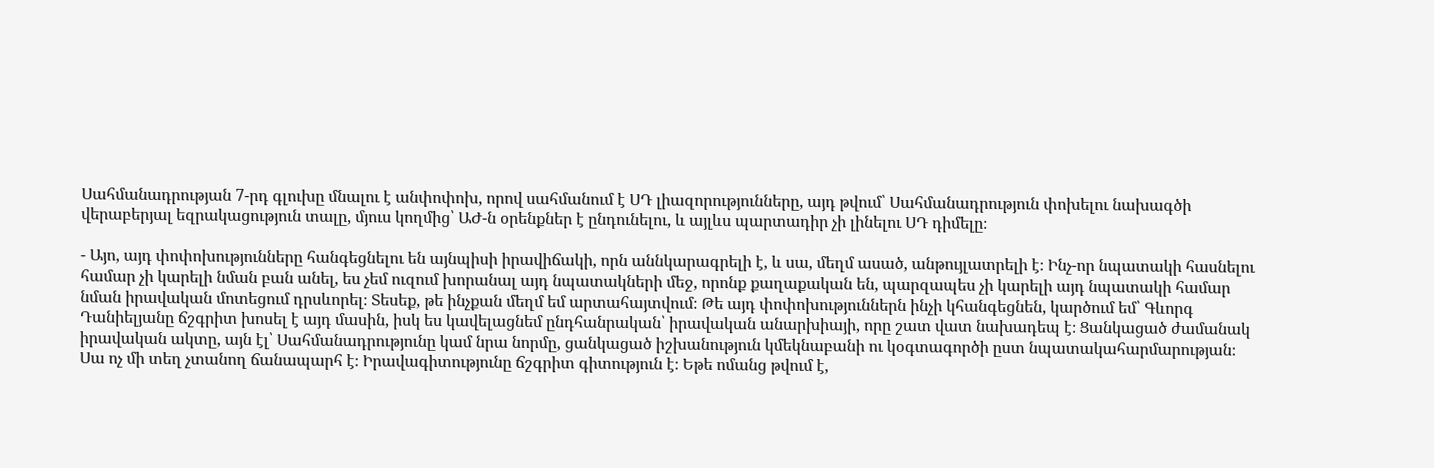Սահմանադրության 7-րդ գլուխը մնալու է անփոփոխ, որով սահմանում է ՍԴ լիազորությունները, այդ թվում՝ Սահմանադրություն փոխելու նախագծի վերաբերյալ եզրակացություն տալը, մյուս կողմից՝ ԱԺ-ն օրենքներ է ընդունելու, և այլևս պարտադիր չի լինելու ՍԴ դիմելը։

- Այո, այդ փոփոխությունները հանգեցնելու են այնպիսի իրավիճակի, որն աննկարագրելի է, և սա, մեղմ ասած, անթույլատրելի է։ Ինչ-որ նպատակի հասնելու համար չի կարելի նման բան անել, ես չեմ ուզում խորանալ այդ նպատակների մեջ, որոնք քաղաքական են, պարզապես չի կարելի այդ նպատակի համար նման իրավական մոտեցում դրսևորել։ Տեսեք, թե ինչքան մեղմ եմ արտահայտվում։ Թե այդ փոփոխություններն ինչի կհանգեցնեն, կարծում եմ՝ Գևորգ Դանիելյանը ճշգրիտ խոսել է այդ մասին, իսկ ես կավելացնեմ ընդհանրական՝ իրավական անարխիայի, որը շատ վատ նախադեպ է։ Ցանկացած ժամանակ իրավական ակտը, այն էլ՝ Սահմանադրությունը կամ նրա նորմը, ցանկացած իշխանություն կմեկնաբանի ու կօգտագործի ըստ նպատակահարմարության։ Սա ոչ մի տեղ չտանող ճանապարհ է։ Իրավագիտությունը ճշգրիտ գիտություն է։ Եթե ոմանց թվում է,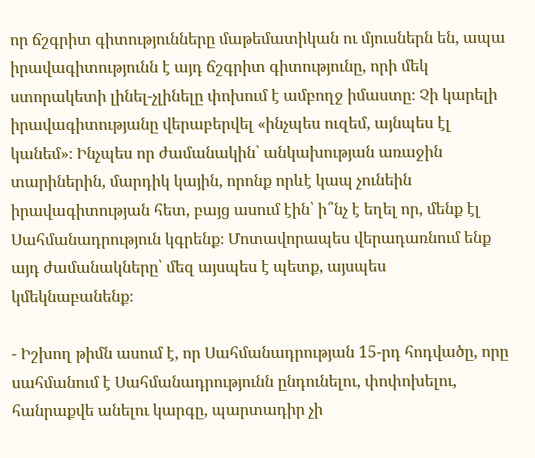որ ճշգրիտ գիտությունները մաթեմատիկան ու մյուսներն են, ապա իրավագիտությունն է այդ ճշգրիտ գիտությունը, որի մեկ ստորակետի լինել-չլինելը փոխում է ամբողջ իմաստը։ Չի կարելի իրավագիտությանը վերաբերվել «ինչպես ուզեմ, այնպես էլ կանեմ»։ Ինչպես որ ժամանակին՝ անկախության առաջին տարիներին, մարդիկ կային, որոնք որևէ կապ չունեին իրավագիտության հետ, բայց ասում էին՝ ի՞նչ է եղել որ, մենք էլ Սահմանադրություն կգրենք։ Մոտավորապես վերադառնում ենք այդ ժամանակները՝ մեզ այսպես է պետք, այսպես կմեկնաբանենք։

- Իշխող թիմն ասում է, որ Սահմանադրության 15-րդ հոդվածը, որը սահմանում է Սահմանադրությունն ընդունելու, փոփոխելու, հանրաքվե անելու կարգը, պարտադիր չի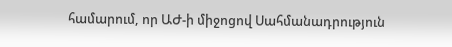համարում, որ ԱԺ-ի միջոցով Սահմանադրություն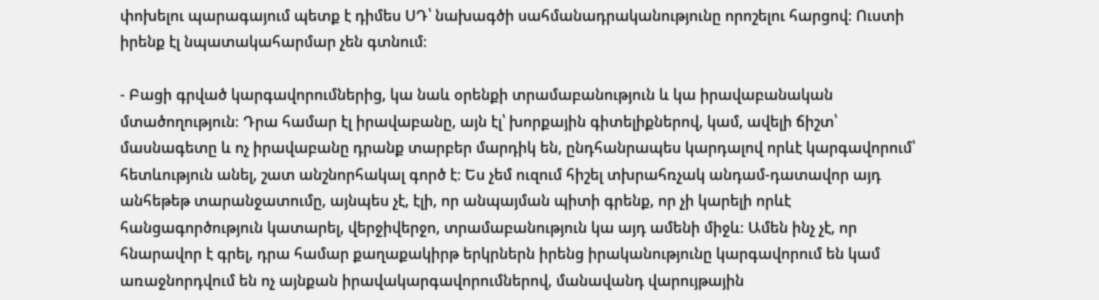փոխելու պարագայում պետք է դիմես ՍԴ՝ նախագծի սահմանադրականությունը որոշելու հարցով։ Ուստի իրենք էլ նպատակահարմար չեն գտնում։

- Բացի գրված կարգավորումներից, կա նաև օրենքի տրամաբանություն և կա իրավաբանական մտածողություն։ Դրա համար էլ իրավաբանը, այն էլ՝ խորքային գիտելիքներով, կամ, ավելի ճիշտ՝ մասնագետը և ոչ իրավաբանը դրանք տարբեր մարդիկ են, ընդհանրապես կարդալով որևէ կարգավորում՝ հետևություն անել, շատ անշնորհակալ գործ է։ Ես չեմ ուզում հիշել տխրահռչակ անդամ-դատավոր այդ անհեթեթ տարանջատումը, այնպես չէ, էլի, որ անպայման պիտի գրենք, որ չի կարելի որևէ հանցագործություն կատարել, վերջիվերջո, տրամաբանություն կա այդ ամենի միջև։ Ամեն ինչ չէ, որ հնարավոր է գրել, դրա համար քաղաքակիրթ երկրներն իրենց իրականությունը կարգավորում են կամ առաջնորդվում են ոչ այնքան իրավակարգավորումներով, մանավանդ վարույթային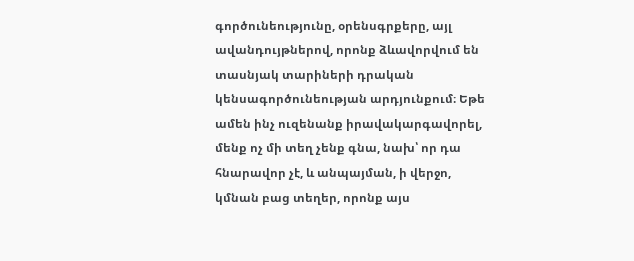գործունեությունը, օրենսգրքերը, այլ ավանդույթներով, որոնք ձևավորվում են տասնյակ տարիների դրական կենսագործունեության արդյունքում։ Եթե ամեն ինչ ուզենանք իրավակարգավորել, մենք ոչ մի տեղ չենք գնա, նախ՝ որ դա հնարավոր չէ, և անպայման, ի վերջո, կմնան բաց տեղեր, որոնք այս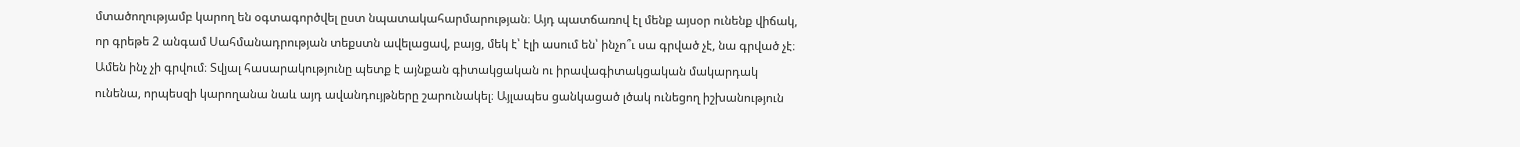մտածողությամբ կարող են օգտագործվել ըստ նպատակահարմարության։ Այդ պատճառով էլ մենք այսօր ունենք վիճակ, որ գրեթե 2 անգամ Սահմանադրության տեքստն ավելացավ, բայց, մեկ է՝ էլի ասում են՝ ինչո՞ւ սա գրված չէ, նա գրված չէ։ Ամեն ինչ չի գրվում։ Տվյալ հասարակությունը պետք է այնքան գիտակցական ու իրավագիտակցական մակարդակ ունենա, որպեսզի կարողանա նաև այդ ավանդույթները շարունակել։ Այլապես ցանկացած լծակ ունեցող իշխանություն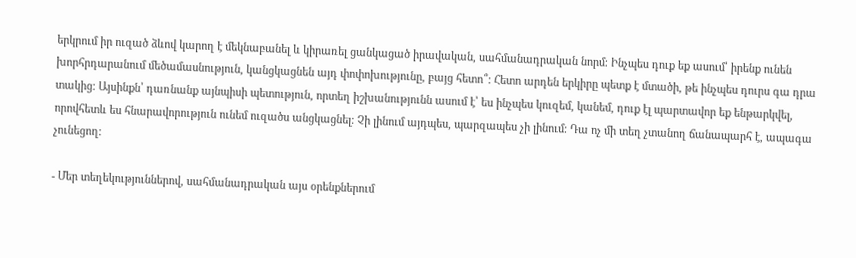երկրում իր ուզած ձևով կարող է մեկնաբանել և կիրառել ցանկացած իրավական, սահմանադրական նորմ։ Ինչպես դուք եք ասում՝ իրենք ունեն խորհրդարանում մեծամասնություն, կանցկացնեն այդ փոփոխությունը, բայց հետո՞։ Հետո արդեն երկիրը պետք է մտածի, թե ինչպես դուրս գա դրա տակից։ Այսինքն՝ դառնանք այնպիսի պետություն, որտեղ իշխանությունն ասում է՝ ես ինչպես կուզեմ, կանեմ, դուք էլ պարտավոր եք ենթարկվել, որովհետև ես հնարավորություն ունեմ ուզածս անցկացնել։ Չի լինում այդպես, պարզապես չի լինում։ Դա ոչ մի տեղ չտանող ճանապարհ է, ապագա չունեցող։

- Մեր տեղեկություններով, սահմանադրական այս օրենքներում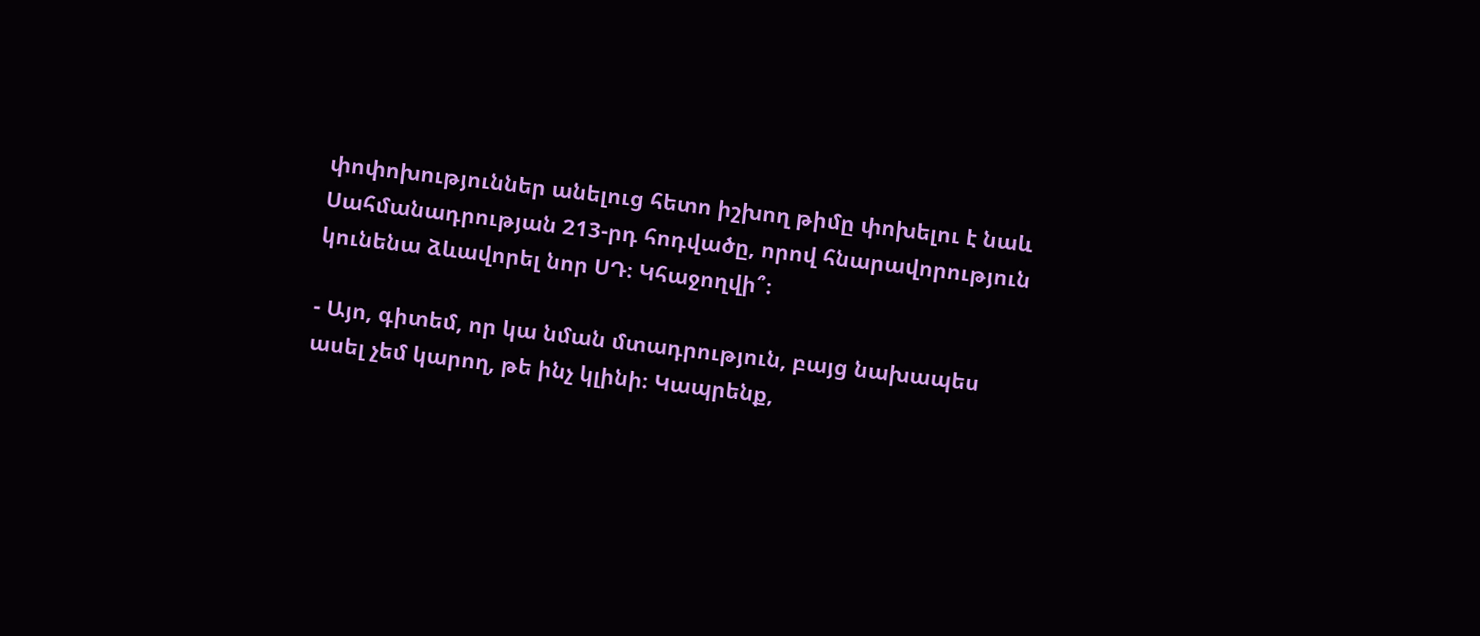փոփոխություններ անելուց հետո իշխող թիմը փոխելու է նաև Սահմանադրության 213-րդ հոդվածը, որով հնարավորություն կունենա ձևավորել նոր ՍԴ։ Կհաջողվի՞։

- Այո, գիտեմ, որ կա նման մտադրություն, բայց նախապես ասել չեմ կարող, թե ինչ կլինի։ Կապրենք,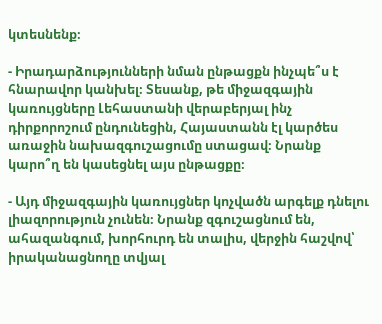կտեսնենք։

- Իրադարձությունների նման ընթացքն ինչպե՞ս է հնարավոր կանխել։ Տեսանք, թե միջազգային կառույցները Լեհաստանի վերաբերյալ ինչ դիրքորոշում ընդունեցին, Հայաստանն էլ կարծես առաջին նախազգուշացումը ստացավ։ Նրանք կարո՞ղ են կասեցնել այս ընթացքը։

- Այդ միջազգային կառույցներ կոչվածն արգելք դնելու լիազորություն չունեն։ Նրանք զգուշացնում են, ահազանգում, խորհուրդ են տալիս, վերջին հաշվով՝ իրականացնողը տվյալ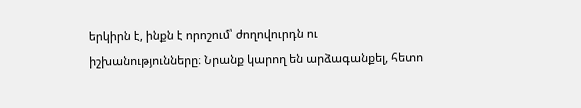երկիրն է, ինքն է որոշում՝ ժողովուրդն ու իշխանությունները։ Նրանք կարող են արձագանքել, հետո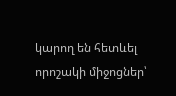կարող են հետևել որոշակի միջոցներ՝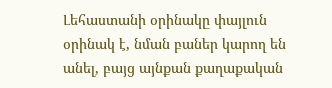Լեհաստանի օրինակը փայլուն օրինակ է, նման բաներ կարող են անել, բայց այնքան քաղաքական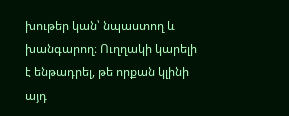խութեր կան՝ նպաստող և խանգարող։ Ուղղակի կարելի է ենթադրել, թե որքան կլինի այդ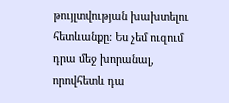թույլտվության խախտելու հետևանքը։ Ես չեմ ուզում դրա մեջ խորանալ, որովհետև դա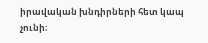իրավական խնդիրների հետ կապ չունի։